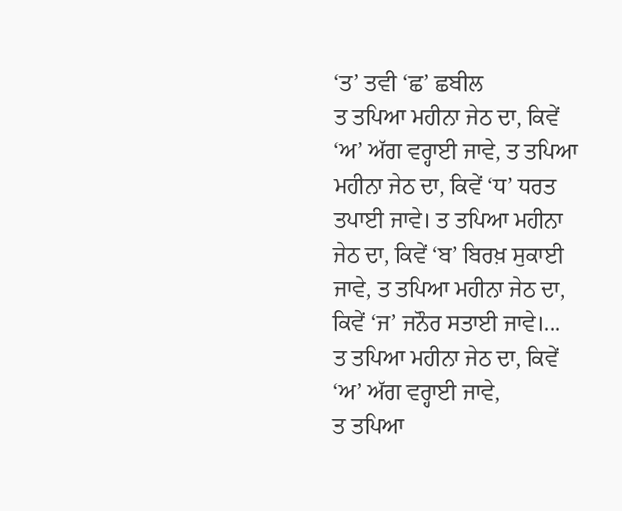‘ਤ’ ਤਵੀ ‘ਛ’ ਛਬੀਲ
ਤ ਤਪਿਆ ਮਹੀਨਾ ਜੇਠ ਦਾ, ਕਿਵੇਂ ‘ਅ’ ਅੱਗ ਵਰ੍ਹਾਈ ਜਾਵੇ, ਤ ਤਪਿਆ ਮਹੀਨਾ ਜੇਠ ਦਾ, ਕਿਵੇਂ ‘ਧ’ ਧਰਤ ਤਪਾਈ ਜਾਵੇ। ਤ ਤਪਿਆ ਮਹੀਨਾ ਜੇਠ ਦਾ, ਕਿਵੇਂ ‘ਬ’ ਬਿਰਖ਼ ਸੁਕਾਈ ਜਾਵੇ, ਤ ਤਪਿਆ ਮਹੀਨਾ ਜੇਠ ਦਾ, ਕਿਵੇਂ ‘ਜ’ ਜਨੌਰ ਸਤਾਈ ਜਾਵੇ।...
ਤ ਤਪਿਆ ਮਹੀਨਾ ਜੇਠ ਦਾ, ਕਿਵੇਂ ‘ਅ’ ਅੱਗ ਵਰ੍ਹਾਈ ਜਾਵੇ,
ਤ ਤਪਿਆ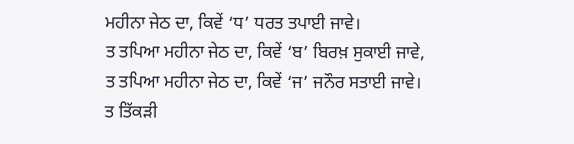ਮਹੀਨਾ ਜੇਠ ਦਾ, ਕਿਵੇਂ ‘ਧ’ ਧਰਤ ਤਪਾਈ ਜਾਵੇ।
ਤ ਤਪਿਆ ਮਹੀਨਾ ਜੇਠ ਦਾ, ਕਿਵੇਂ ‘ਬ’ ਬਿਰਖ਼ ਸੁਕਾਈ ਜਾਵੇ,
ਤ ਤਪਿਆ ਮਹੀਨਾ ਜੇਠ ਦਾ, ਕਿਵੇਂ ‘ਜ’ ਜਨੌਰ ਸਤਾਈ ਜਾਵੇ।
ਤ ਤਿੱਕੜੀ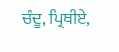ਚੰਦੂ, ਪ੍ਰਿਥੀਏ,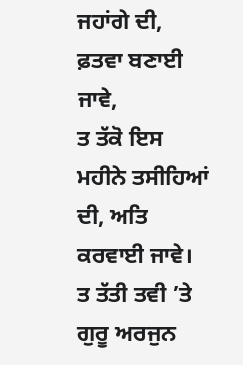ਜਹਾਂਗੇ ਦੀ, ਫ਼ਤਵਾ ਬਣਾਈ ਜਾਵੇ,
ਤ ਤੱਕੋ ਇਸ ਮਹੀਨੇ ਤਸੀਹਿਆਂ ਦੀ, ਅਤਿ ਕਰਵਾਈ ਜਾਵੇ।
ਤ ਤੱਤੀ ਤਵੀ ’ਤੇ ਗੁਰੂ ਅਰਜੁਨ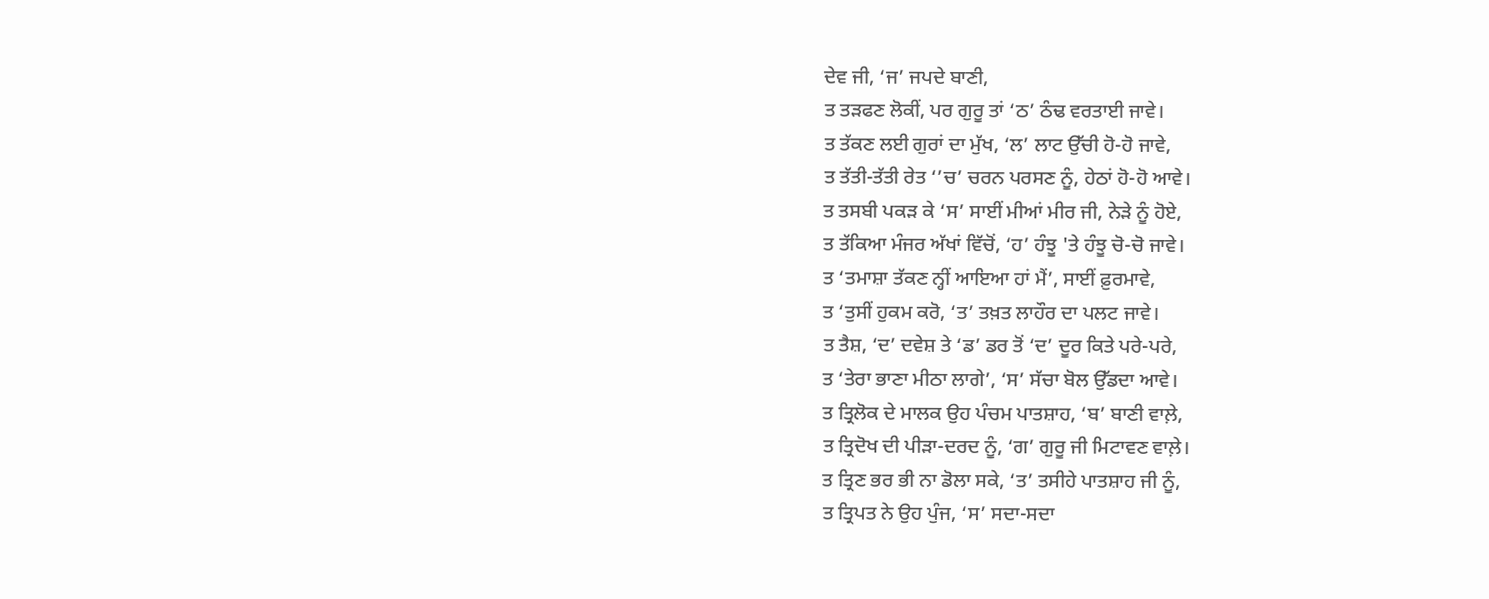ਦੇਵ ਜੀ, ‘ਜ’ ਜਪਦੇ ਬਾਣੀ,
ਤ ਤੜਫਣ ਲੋਕੀਂ, ਪਰ ਗੁਰੂ ਤਾਂ ‘ਠ’ ਠੰਢ ਵਰਤਾਈ ਜਾਵੇ।
ਤ ਤੱਕਣ ਲਈ ਗੁਰਾਂ ਦਾ ਮੁੱਖ, ‘ਲ’ ਲਾਟ ਉੱਚੀ ਹੋ-ਹੋ ਜਾਵੇ,
ਤ ਤੱਤੀ-ਤੱਤੀ ਰੇਤ ‘’ਚ’ ਚਰਨ ਪਰਸਣ ਨੂੰ, ਹੇਠਾਂ ਹੋ-ਹੋ ਆਵੇ।
ਤ ਤਸਬੀ ਪਕੜ ਕੇ ‘ਸ’ ਸਾਈਂ ਮੀਆਂ ਮੀਰ ਜੀ, ਨੇੜੇ ਨੂੰ ਹੋਏ,
ਤ ਤੱਕਿਆ ਮੰਜਰ ਅੱਖਾਂ ਵਿੱਚੋਂ, ‘ਹ’ ਹੰਝੂ 'ਤੇ ਹੰਝੂ ਚੋ-ਚੋ ਜਾਵੇ।
ਤ ‘ਤਮਾਸ਼ਾ ਤੱਕਣ ਨ੍ਹੀਂ ਆਇਆ ਹਾਂ ਮੈਂ’, ਸਾਈਂ ਫ਼ੁਰਮਾਵੇ,
ਤ ‘ਤੁਸੀਂ ਹੁਕਮ ਕਰੋ, ‘ਤ’ ਤਖ਼ਤ ਲਾਹੌਰ ਦਾ ਪਲਟ ਜਾਵੇ।
ਤ ਤੈਸ਼, ‘ਦ’ ਦਵੇਸ਼ ਤੇ ‘ਡ’ ਡਰ ਤੋਂ ‘ਦ’ ਦੂਰ ਕਿਤੇ ਪਰੇ-ਪਰੇ,
ਤ ‘ਤੇਰਾ ਭਾਣਾ ਮੀਠਾ ਲਾਗੇ’, ‘ਸ’ ਸੱਚਾ ਬੋਲ ਉੱਡਦਾ ਆਵੇ।
ਤ ਤ੍ਰਿਲੋਕ ਦੇ ਮਾਲਕ ਉਹ ਪੰਚਮ ਪਾਤਸ਼ਾਹ, ‘ਬ’ ਬਾਣੀ ਵਾਲ਼ੇ,
ਤ ਤ੍ਰਿਦੋਖ ਦੀ ਪੀੜਾ-ਦਰਦ ਨੂੰ, ‘ਗ’ ਗੁਰੂ ਜੀ ਮਿਟਾਵਣ ਵਾਲ਼ੇ।
ਤ ਤ੍ਰਿਣ ਭਰ ਭੀ ਨਾ ਡੋਲਾ ਸਕੇ, ‘ਤ’ ਤਸੀਹੇ ਪਾਤਸ਼ਾਹ ਜੀ ਨੂੰ,
ਤ ਤ੍ਰਿਪਤ ਨੇ ਉਹ ਪੁੰਜ, ‘ਸ’ ਸਦਾ-ਸਦਾ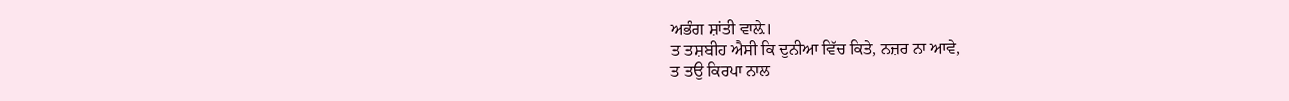ਅਭੰਗ ਸ਼ਾਂਤੀ ਵਾਲ਼ੇ।
ਤ ਤਸ਼ਬੀਹ ਐਸੀ ਕਿ ਦੁਨੀਆ ਵਿੱਚ ਕਿਤੇ, ਨਜ਼ਰ ਨਾ ਆਵੇ,
ਤ ਤਉ ਕਿਰਪਾ ਨਾਲ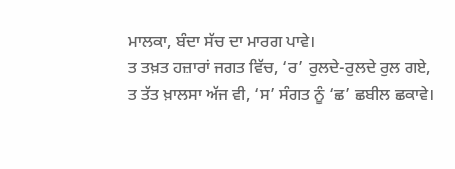ਮਾਲਕਾ, ਬੰਦਾ ਸੱਚ ਦਾ ਮਾਰਗ ਪਾਵੇ।
ਤ ਤਖ਼ਤ ਹਜ਼ਾਰਾਂ ਜਗਤ ਵਿੱਚ, ‘ਰ’ ਰੁਲਦੇ-ਰੁਲਦੇ ਰੁਲ ਗਏ,
ਤ ਤੱਤ ਖ਼ਾਲਸਾ ਅੱਜ ਵੀ, ‘ਸ’ ਸੰਗਤ ਨੂੰ ‘ਛ’ ਛਬੀਲ ਛਕਾਵੇ।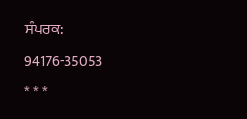ਸੰਪਰਕ: 94176-35053
* * *